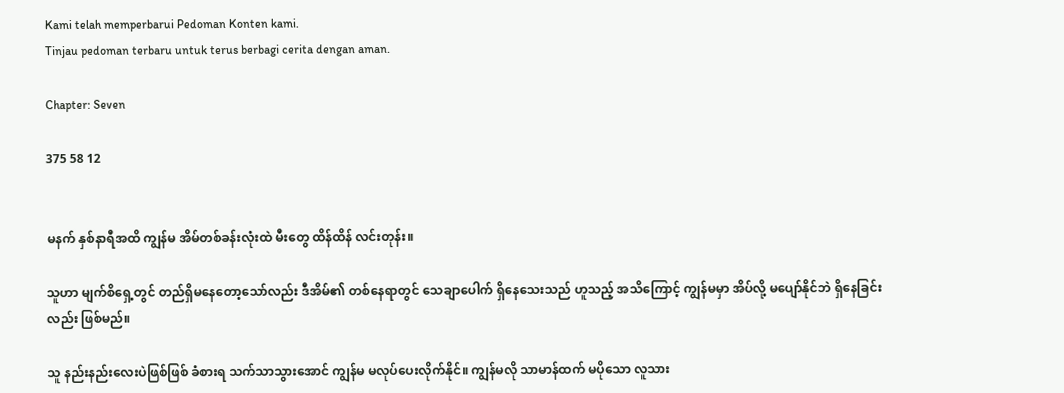Kami telah memperbarui Pedoman Konten kami.
Tinjau pedoman terbaru untuk terus berbagi cerita dengan aman.

Chapter: Seven

375 58 12


မနက် နှစ်နာရီအထိ ကျွန်မ အိမ်တစ်ခန်းလုံးထဲ မီးတွေ ထိန်ထိန် လင်းတုန်း။

သူဟာ မျက်စိရှေ့တွင် တည်ရှိမနေတော့သော်လည်း ဒီအိမ်၏ တစ်နေရာတွင် သေချာပေါက် ရှိနေသေးသည် ဟူသည့် အသိကြောင့် ကျွန်မမှာ အိပ်လို့ မပျော်နိုင်ဘဲ ရှိနေခြင်းလည်း ဖြစ်မည်။

သူ နည်းနည်းလေးပဲဖြစ်ဖြစ် ခံစားရ သက်သာသွားအောင် ကျွန်မ မလုပ်ပေးလိုက်နိုင်။ ကျွန်မလို သာမာန်ထက် မပိုသော လူသား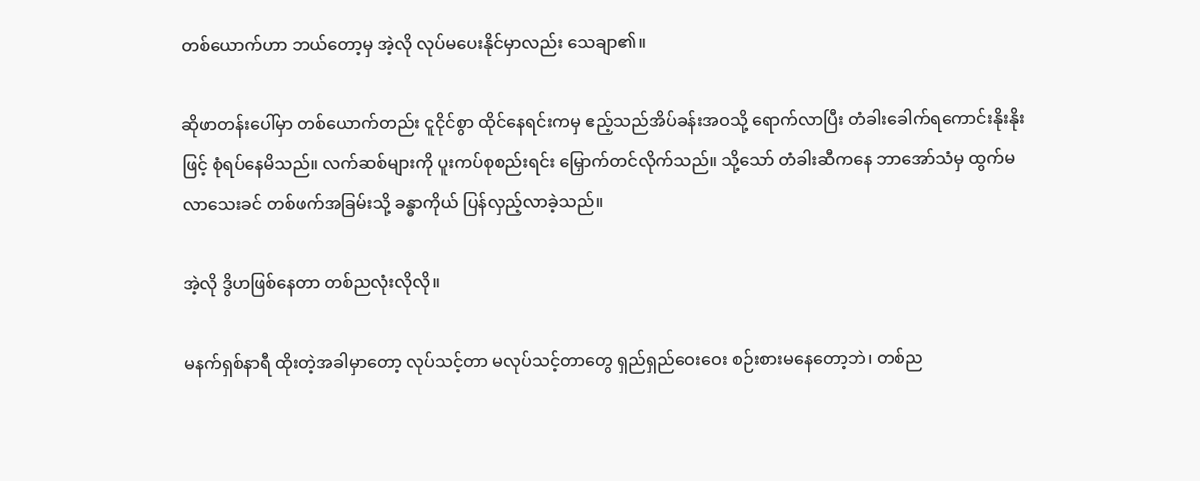တစ်ယောက်ဟာ ဘယ်တော့မှ အဲ့လို လုပ်မပေးနိုင်မှာလည်း သေချာ၏။

ဆိုဖာတန်းပေါ်မှာ တစ်ယောက်တည်း ငူငိုင်စွာ ထိုင်နေရင်းကမှ ဧည့်သည်အိပ်ခန်းအဝသို့ ရောက်လာပြီး တံခါးခေါက်ရကောင်းနိုးနိုးဖြင့် စုံရပ်နေမိသည်။ လက်ဆစ်များကို ပူးကပ်စုစည်းရင်း မြှောက်တင်လိုက်သည်။ သို့သော် တံခါးဆီကနေ ဘာအော်သံမှ ထွက်မလာသေးခင် တစ်ဖက်အခြမ်းသို့ ခန္ဓာကိုယ် ပြန်လှည့်လာခဲ့သည်။

အဲ့လို ဒွိဟဖြစ်နေတာ တစ်ညလုံးလိုလို။

မနက်ရှစ်နာရီ ထိုးတဲ့အခါမှာတော့ လုပ်သင့်တာ မလုပ်သင့်တာတွေ ရှည်ရှည်ဝေးဝေး စဉ်းစားမနေတော့ဘဲ၊ တစ်ည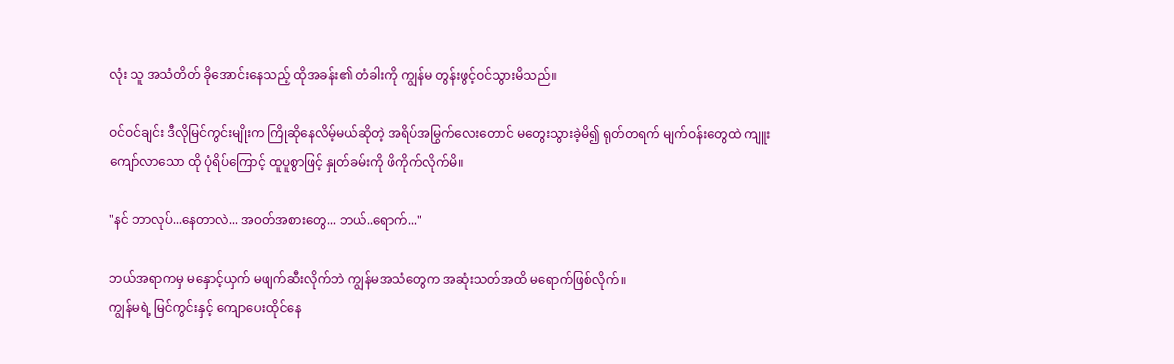လုံး သူ အသံတိတ် ခိုအောင်းနေသည့် ထိုအခန်း၏ တံခါးကို ကျွန်မ တွန်းဖွင့်ဝင်သွားမိသည်။

ဝင်ဝင်ချင်း ဒီလိုမြင်ကွင်းမျိုးက ကြိုဆိုနေလိမ့်မယ်ဆိုတဲ့ အရိပ်အမြွက်လေးတောင် မတွေးသွားခဲ့မိ၍ ရုတ်တရက် မျက်ဝန်းတွေထဲ ကျူးကျော်လာသော ထို ပုံရိပ်ကြောင့် ထူပူစွာဖြင့် နှုတ်ခမ်းကို ဖိကိုက်လိုက်မိ။

"နင် ဘာလုပ်...နေတာလဲ... အဝတ်အစားတွေ... ဘယ်..ရောက်..."

ဘယ်အရာကမှ မနှောင့်ယှက် မဖျက်ဆီးလိုက်ဘဲ ကျွန်မအသံတွေက အဆုံးသတ်အထိ မရောက်ဖြစ်လိုက်။
ကျွန်မရဲ့ မြင်ကွင်းနှင့် ကျောပေးထိုင်နေ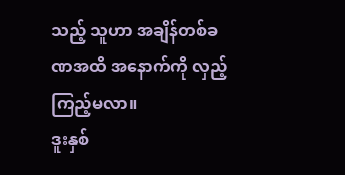သည့် သူဟာ အချိန်တစ်ခဏအထိ အနောက်ကို လှည့်ကြည့်မလာ။
ဒူးနှစ်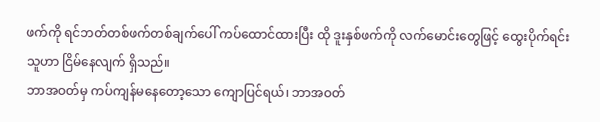ဖက်ကို ရင်ဘတ်တစ်ဖက်တစ်ချက်ပေါ် ကပ်ထောင်ထားပြီး ထို ဒူးနှစ်ဖက်ကို လက်မောင်းတွေဖြင့် ထွေးပိုက်ရင်း သူဟာ ငြိမ်နေလျက် ရှိသည်။
ဘာအဝတ်မှ ကပ်ကျန်မနေတော့သော ကျောပြင်ရယ်၊ ဘာအဝတ်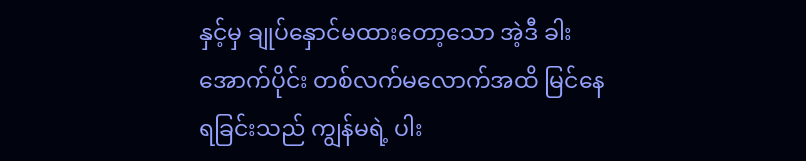နှင့်မှ ချုပ်နှောင်မထားတော့သော အဲ့ဒီ ခါးအောက်ပိုင်း တစ်လက်မလောက်အထိ မြင်နေရခြင်းသည် ကျွန်မရဲ့ ပါး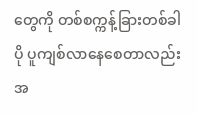တွေကို တစ်စက္ကန့်ခြားတစ်ခါ ပို ပူကျစ်လာနေစေတာလည်း အ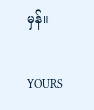မှန်။

YOURS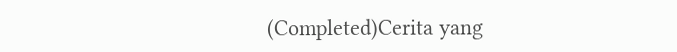(Completed)Cerita yang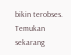bikin terobses. Temukan sekarang